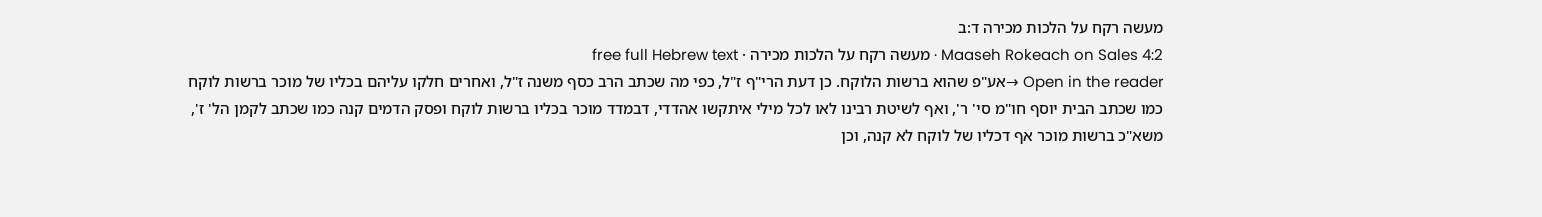מעשה רקח על הלכות מכירה ד:ב
Maaseh Rokeach on Sales 4:2 · מעשה רקח על הלכות מכירה · free full Hebrew text
Open in the reader →אע"פ שהוא ברשות הלוקח. כן דעת הרי"ף ז"ל, כפי מה שכתב הרב כסף משנה ז"ל, ואחרים חלקו עליהם בכליו של מוכר ברשות לוקח כמו שכתב הבית יוסף חו"מ סי' ר', ואף לשיטת רבינו לאו לכל מילי איתקשו אהדדי, דבמדד מוכר בכליו ברשות לוקח ופסק הדמים קנה כמו שכתב לקמן הל' ז', משא"כ ברשות מוכר אף דכליו של לוקח לא קנה, וכן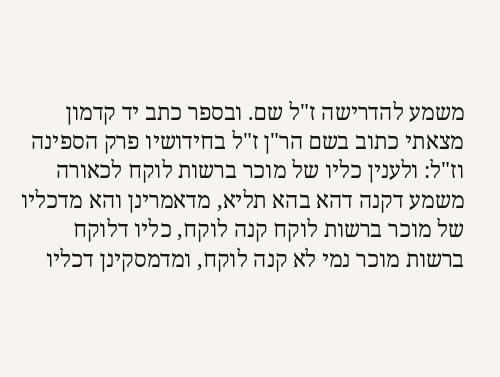משמע להדרישה ז"ל שם. ובספר כתב יד קדמון מצאתי כתוב בשם הר"ן ז"ל בחידושיו פרק הספינה וז"ל: ולענין כליו של מוכר ברשות לוקח לכאורה משמע דקנה דהא בהא תליא, מדאמרינן והא מדכליו של מוכר ברשות לוקח קנה לוקח, כליו דלוקח ברשות מוכר נמי לא קנה לוקח, ומדמסקינן דכליו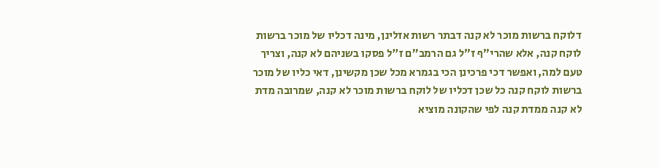דלוקח ברשות מוכר לא קנה דבתר רשות אזלינן, מינה דכליו של מוכר ברשות לוקח קנה, אלא שהרי"ף ז"ל גם הרמב"ם ז"ל פסקו בשניהם לא קנה, וצריך טעם למה, ואפשר דכי פרכינן הכי בגמרא מכל שכן מקשינן, דאי כליו של מוכר ברשות לוקח קנה כל שכן דכליו של לוקח ברשות מוכר לא קנה, שמרובה מדת לא קנה ממדת קנה לפי שהקונה מוציא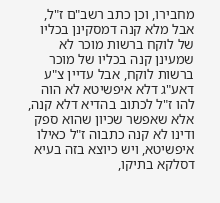מחבירו, וכן כתב רשב"ם ז"ל, אבל מלא קנה דמסקינן בכליו של לוקח ברשות מוכר לא שמעינן קנה בכליו של מוכר ברשות לוקח, אבל עדיין צ"ע דאע"ג דלא איפשיטא לא הוה להו ז"ל לכתוב בהדיא דלא קנה, אלא שאפשר שכיון שהוא ספק ודינו לא קנה כתבוה ז"ל כאילו איפשיטא, ויש כיוצא בזה בעיא דסלקא בתיקו,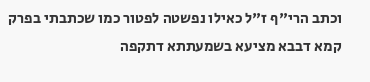וכתב הרי"ף ז"ל כאילו נפשטה לפטור כמו שכתבתי בפרק קמא דבבא מציעא בשמעתתא דתקפה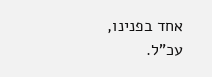אחד בפנינו, עכ"ל.